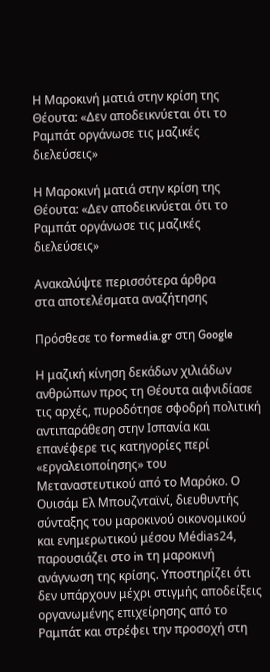Η Μαροκινή ματιά στην κρίση της Θέουτα: «Δεν αποδεικνύεται ότι το Ραμπάτ οργάνωσε τις μαζικές διελεύσεις»

Η Μαροκινή ματιά στην κρίση της Θέουτα: «Δεν αποδεικνύεται ότι το Ραμπάτ οργάνωσε τις μαζικές διελεύσεις»

Ανακαλύψτε περισσότερα άρθρα
στα αποτελέσματα αναζήτησης

Πρόσθεσε το formedia.gr στη Google

Η μαζική κίνηση δεκάδων χιλιάδων ανθρώπων προς τη Θέουτα αιφνιδίασε τις αρχές, πυροδότησε σφοδρή πολιτική αντιπαράθεση στην Ισπανία και επανέφερε τις κατηγορίες περί «εργαλειοποίησης» του Μεταναστευτικού από το Μαρόκο. Ο Ουισάμ Ελ Μπουζνταϊνί, διευθυντής σύνταξης του μαροκινού οικονομικού και ενημερωτικού μέσου Médias24, παρουσιάζει στο in τη μαροκινή ανάγνωση της κρίσης. Υποστηρίζει ότι δεν υπάρχουν μέχρι στιγμής αποδείξεις οργανωμένης επιχείρησης από το Ραμπάτ και στρέφει την προσοχή στη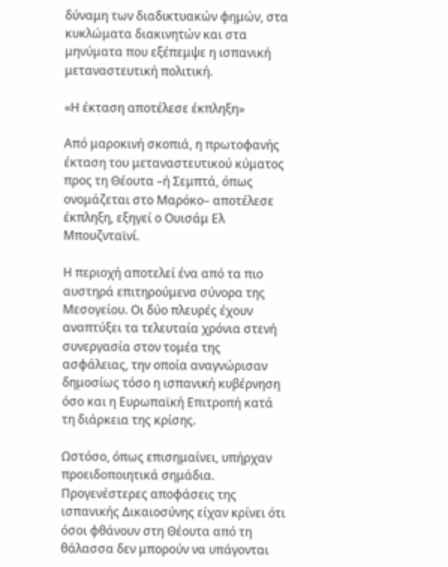δύναμη των διαδικτυακών φημών, στα κυκλώματα διακινητών και στα μηνύματα που εξέπεμψε η ισπανική μεταναστευτική πολιτική.

«Η έκταση αποτέλεσε έκπληξη»

Από μαροκινή σκοπιά, η πρωτοφανής έκταση του μεταναστευτικού κύματος προς τη Θέουτα –ή Σεμπτά, όπως ονομάζεται στο Μαρόκο– αποτέλεσε έκπληξη, εξηγεί ο Ουισάμ Ελ Μπουζνταϊνί.

Η περιοχή αποτελεί ένα από τα πιο αυστηρά επιτηρούμενα σύνορα της Μεσογείου. Οι δύο πλευρές έχουν αναπτύξει τα τελευταία χρόνια στενή συνεργασία στον τομέα της ασφάλειας, την οποία αναγνώρισαν δημοσίως τόσο η ισπανική κυβέρνηση όσο και η Ευρωπαϊκή Επιτροπή κατά τη διάρκεια της κρίσης.

Ωστόσο, όπως επισημαίνει, υπήρχαν προειδοποιητικά σημάδια. Προγενέστερες αποφάσεις της ισπανικής Δικαιοσύνης είχαν κρίνει ότι όσοι φθάνουν στη Θέουτα από τη θάλασσα δεν μπορούν να υπάγονται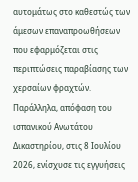αυτομάτως στο καθεστώς των άμεσων επαναπροωθήσεων που εφαρμόζεται στις περιπτώσεις παραβίασης των χερσαίων φραχτών. Παράλληλα, απόφαση του ισπανικού Ανωτάτου Δικαστηρίου, στις 8 Ιουλίου 2026, ενίσχυσε τις εγγυήσεις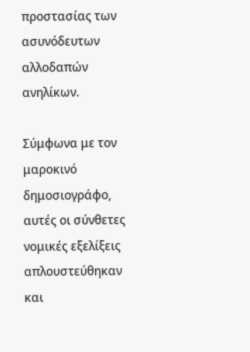προστασίας των ασυνόδευτων αλλοδαπών ανηλίκων.

Σύμφωνα με τον μαροκινό δημοσιογράφο, αυτές οι σύνθετες νομικές εξελίξεις απλουστεύθηκαν και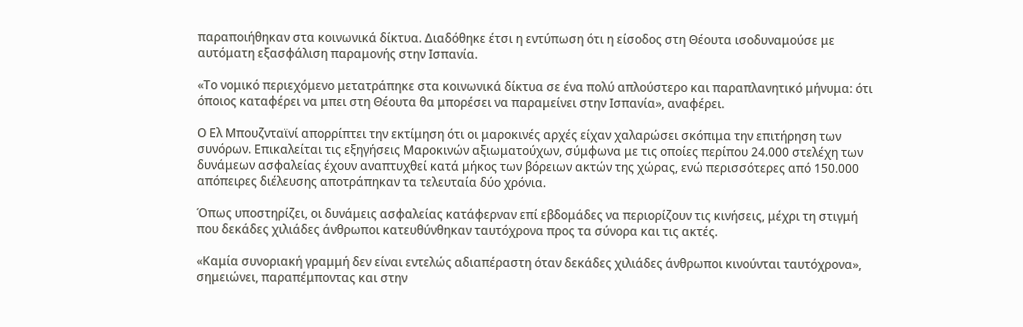παραποιήθηκαν στα κοινωνικά δίκτυα. Διαδόθηκε έτσι η εντύπωση ότι η είσοδος στη Θέουτα ισοδυναμούσε με αυτόματη εξασφάλιση παραμονής στην Ισπανία.

«Το νομικό περιεχόμενο μετατράπηκε στα κοινωνικά δίκτυα σε ένα πολύ απλούστερο και παραπλανητικό μήνυμα: ότι όποιος καταφέρει να μπει στη Θέουτα θα μπορέσει να παραμείνει στην Ισπανία», αναφέρει.

Ο Ελ Μπουζνταϊνί απορρίπτει την εκτίμηση ότι οι μαροκινές αρχές είχαν χαλαρώσει σκόπιμα την επιτήρηση των συνόρων. Επικαλείται τις εξηγήσεις Μαροκινών αξιωματούχων, σύμφωνα με τις οποίες περίπου 24.000 στελέχη των δυνάμεων ασφαλείας έχουν αναπτυχθεί κατά μήκος των βόρειων ακτών της χώρας, ενώ περισσότερες από 150.000 απόπειρες διέλευσης αποτράπηκαν τα τελευταία δύο χρόνια.

Όπως υποστηρίζει, οι δυνάμεις ασφαλείας κατάφερναν επί εβδομάδες να περιορίζουν τις κινήσεις, μέχρι τη στιγμή που δεκάδες χιλιάδες άνθρωποι κατευθύνθηκαν ταυτόχρονα προς τα σύνορα και τις ακτές.

«Καμία συνοριακή γραμμή δεν είναι εντελώς αδιαπέραστη όταν δεκάδες χιλιάδες άνθρωποι κινούνται ταυτόχρονα», σημειώνει, παραπέμποντας και στην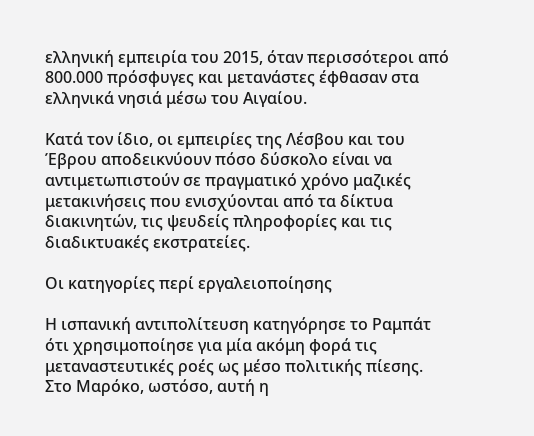ελληνική εμπειρία του 2015, όταν περισσότεροι από 800.000 πρόσφυγες και μετανάστες έφθασαν στα ελληνικά νησιά μέσω του Αιγαίου.

Κατά τον ίδιο, οι εμπειρίες της Λέσβου και του Έβρου αποδεικνύουν πόσο δύσκολο είναι να αντιμετωπιστούν σε πραγματικό χρόνο μαζικές μετακινήσεις που ενισχύονται από τα δίκτυα διακινητών, τις ψευδείς πληροφορίες και τις διαδικτυακές εκστρατείες.

Οι κατηγορίες περί εργαλειοποίησης

Η ισπανική αντιπολίτευση κατηγόρησε το Ραμπάτ ότι χρησιμοποίησε για μία ακόμη φορά τις μεταναστευτικές ροές ως μέσο πολιτικής πίεσης. Στο Μαρόκο, ωστόσο, αυτή η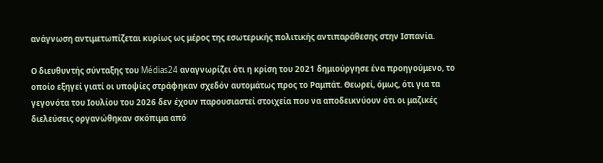ανάγνωση αντιμετωπίζεται κυρίως ως μέρος της εσωτερικής πολιτικής αντιπαράθεσης στην Ισπανία.

Ο διευθυντής σύνταξης του Médias24 αναγνωρίζει ότι η κρίση του 2021 δημιούργησε ένα προηγούμενο, το οποίο εξηγεί γιατί οι υποψίες στράφηκαν σχεδόν αυτομάτως προς το Ραμπάτ. Θεωρεί, όμως, ότι για τα γεγονότα του Ιουλίου του 2026 δεν έχουν παρουσιαστεί στοιχεία που να αποδεικνύουν ότι οι μαζικές διελεύσεις οργανώθηκαν σκόπιμα από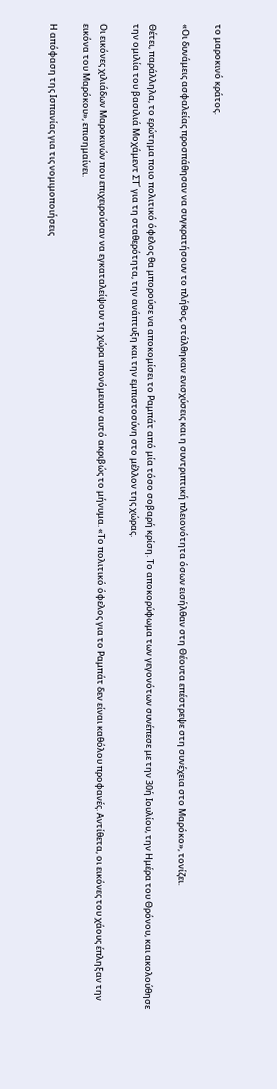το μαροκινό κράτος.

«Οι δυνάμεις ασφαλείας προσπάθησαν να συγκρατήσουν το πλήθος, στάλθηκαν ενισχύσεις και η συντριπτική πλειονότητα όσων εισήλθαν στη Θέουτα επέστρεψε στη συνέχεια στο Μαρόκο», τονίζει.

Θέτει, παράλληλα, το ερώτημα ποιο πολιτικό όφελος θα μπορούσε να αποκομίσει το Ραμπάτ από μία τόσο σοβαρή κρίση. Το αποκορύφωμα των γεγονότων συνέπεσε με την 30ή Ιουλίου, την Ημέρα του Θρόνου, και ακολούθησε την ομιλία του βασιλιά Μοχάμεντ ΣΤ΄ για τη σταθερότητα, την ανάπτυξη και την εμπιστοσύνη στο μέλλον της χώρας.

Οι εικόνες χιλιάδων Μαροκινών που επιχειρούσαν να εγκαταλείψουν τη χώρα υπονόμευαν αυτό ακριβώς το μήνυμα. «Το πολιτικό όφελος για το Ραμπάτ δεν είναι καθόλου προφανές. Αντίθετα, οι εικόνες του χάους έπληξαν την εικόνα του Μαρόκου», επισημαίνει.

Η απόφαση της Ισπανίας για τις νομιμοποιήσεις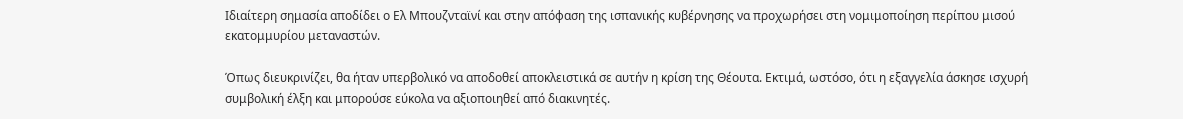Ιδιαίτερη σημασία αποδίδει ο Ελ Μπουζνταϊνί και στην απόφαση της ισπανικής κυβέρνησης να προχωρήσει στη νομιμοποίηση περίπου μισού εκατομμυρίου μεταναστών.

Όπως διευκρινίζει, θα ήταν υπερβολικό να αποδοθεί αποκλειστικά σε αυτήν η κρίση της Θέουτα. Εκτιμά, ωστόσο, ότι η εξαγγελία άσκησε ισχυρή συμβολική έλξη και μπορούσε εύκολα να αξιοποιηθεί από διακινητές.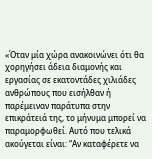«Όταν μία χώρα ανακοινώνει ότι θα χορηγήσει άδεια διαμονής και εργασίας σε εκατοντάδες χιλιάδες ανθρώπους που εισήλθαν ή παρέμειναν παράτυπα στην επικράτειά της, το μήνυμα μπορεί να παραμορφωθεί. Αυτό που τελικά ακούγεται είναι: “Αν καταφέρετε να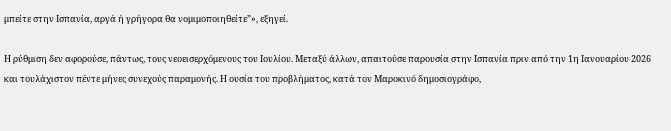μπείτε στην Ισπανία, αργά ή γρήγορα θα νομιμοποιηθείτε”», εξηγεί.

Η ρύθμιση δεν αφορούσε, πάντως, τους νεοεισερχόμενους του Ιουλίου. Μεταξύ άλλων, απαιτούσε παρουσία στην Ισπανία πριν από την 1η Ιανουαρίου 2026 και τουλάχιστον πέντε μήνες συνεχούς παραμονής. Η ουσία του προβλήματος, κατά τον Μαροκινό δημοσιογράφο,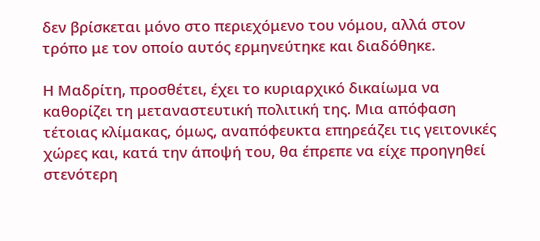δεν βρίσκεται μόνο στο περιεχόμενο του νόμου, αλλά στον τρόπο με τον οποίο αυτός ερμηνεύτηκε και διαδόθηκε.

Η Μαδρίτη, προσθέτει, έχει το κυριαρχικό δικαίωμα να καθορίζει τη μεταναστευτική πολιτική της. Μια απόφαση τέτοιας κλίμακας, όμως, αναπόφευκτα επηρεάζει τις γειτονικές χώρες και, κατά την άποψή του, θα έπρεπε να είχε προηγηθεί στενότερη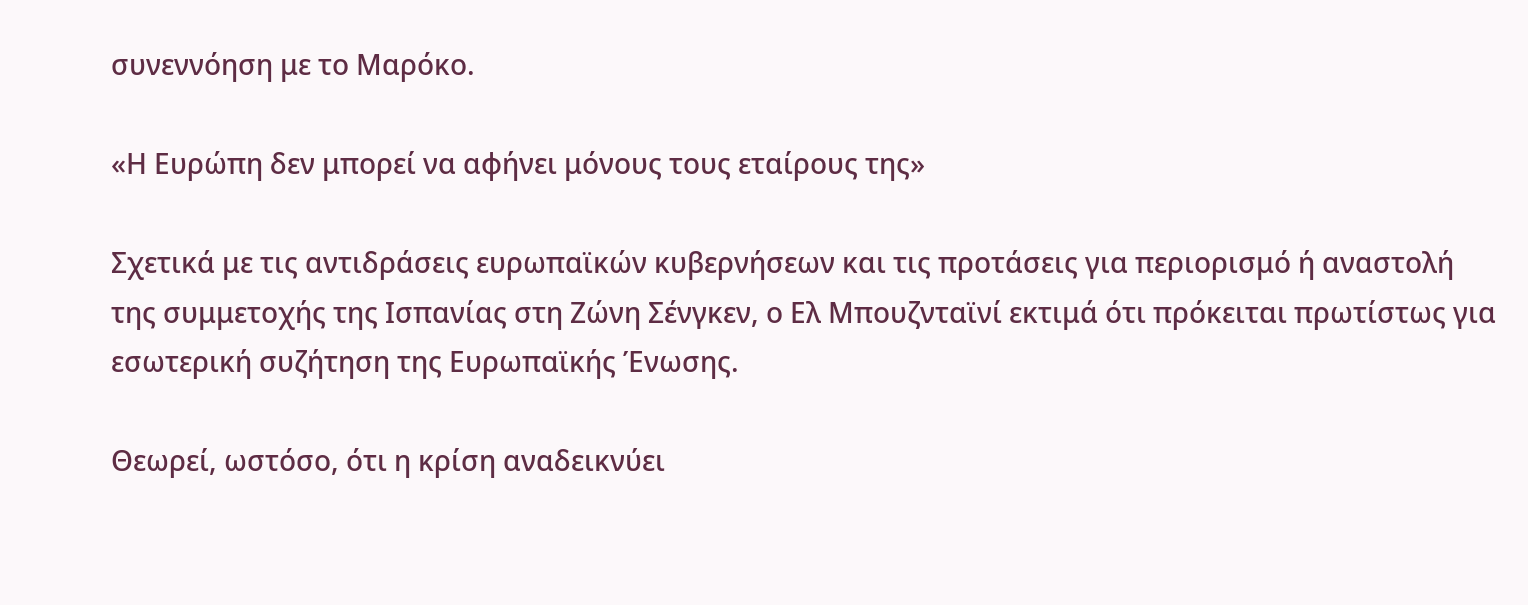συνεννόηση με το Μαρόκο.

«Η Ευρώπη δεν μπορεί να αφήνει μόνους τους εταίρους της»

Σχετικά με τις αντιδράσεις ευρωπαϊκών κυβερνήσεων και τις προτάσεις για περιορισμό ή αναστολή της συμμετοχής της Ισπανίας στη Ζώνη Σένγκεν, ο Ελ Μπουζνταϊνί εκτιμά ότι πρόκειται πρωτίστως για εσωτερική συζήτηση της Ευρωπαϊκής Ένωσης.

Θεωρεί, ωστόσο, ότι η κρίση αναδεικνύει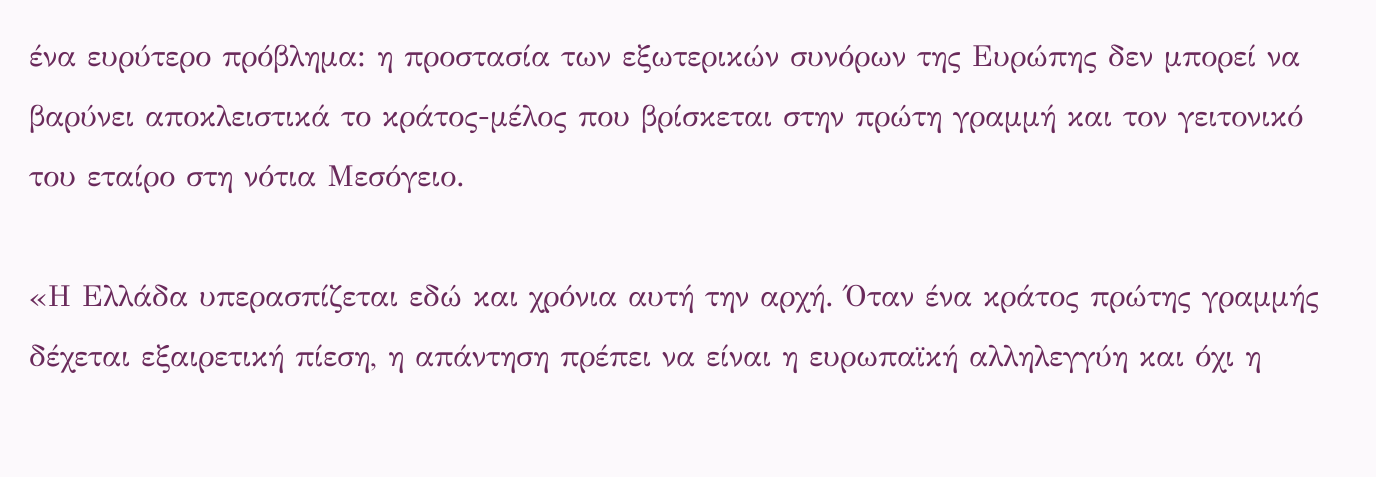ένα ευρύτερο πρόβλημα: η προστασία των εξωτερικών συνόρων της Ευρώπης δεν μπορεί να βαρύνει αποκλειστικά το κράτος-μέλος που βρίσκεται στην πρώτη γραμμή και τον γειτονικό του εταίρο στη νότια Μεσόγειο.

«Η Ελλάδα υπερασπίζεται εδώ και χρόνια αυτή την αρχή. Όταν ένα κράτος πρώτης γραμμής δέχεται εξαιρετική πίεση, η απάντηση πρέπει να είναι η ευρωπαϊκή αλληλεγγύη και όχι η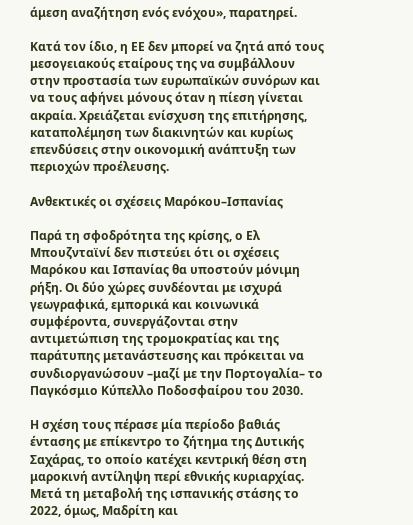άμεση αναζήτηση ενός ενόχου», παρατηρεί.

Κατά τον ίδιο, η ΕΕ δεν μπορεί να ζητά από τους μεσογειακούς εταίρους της να συμβάλλουν στην προστασία των ευρωπαϊκών συνόρων και να τους αφήνει μόνους όταν η πίεση γίνεται ακραία. Χρειάζεται ενίσχυση της επιτήρησης, καταπολέμηση των διακινητών και κυρίως επενδύσεις στην οικονομική ανάπτυξη των περιοχών προέλευσης.

Ανθεκτικές οι σχέσεις Μαρόκου–Ισπανίας

Παρά τη σφοδρότητα της κρίσης, ο Ελ Μπουζνταϊνί δεν πιστεύει ότι οι σχέσεις Μαρόκου και Ισπανίας θα υποστούν μόνιμη ρήξη. Οι δύο χώρες συνδέονται με ισχυρά γεωγραφικά, εμπορικά και κοινωνικά συμφέροντα, συνεργάζονται στην αντιμετώπιση της τρομοκρατίας και της παράτυπης μετανάστευσης και πρόκειται να συνδιοργανώσουν –μαζί με την Πορτογαλία– το Παγκόσμιο Κύπελλο Ποδοσφαίρου του 2030.

Η σχέση τους πέρασε μία περίοδο βαθιάς έντασης με επίκεντρο το ζήτημα της Δυτικής Σαχάρας, το οποίο κατέχει κεντρική θέση στη μαροκινή αντίληψη περί εθνικής κυριαρχίας. Μετά τη μεταβολή της ισπανικής στάσης το 2022, όμως, Μαδρίτη και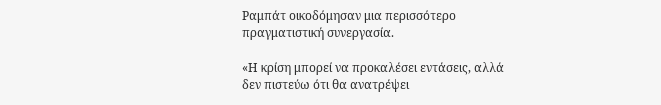Ραμπάτ οικοδόμησαν μια περισσότερο πραγματιστική συνεργασία.

«Η κρίση μπορεί να προκαλέσει εντάσεις, αλλά δεν πιστεύω ότι θα ανατρέψει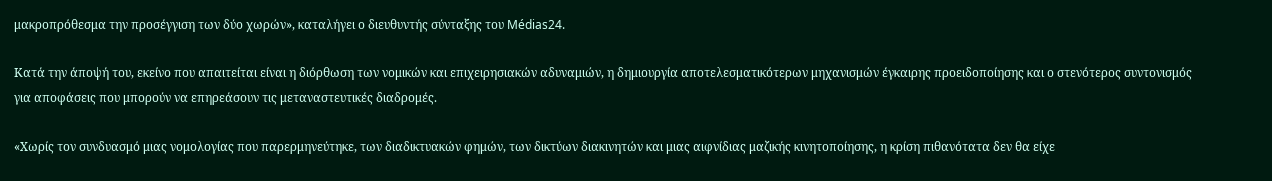μακροπρόθεσμα την προσέγγιση των δύο χωρών», καταλήγει ο διευθυντής σύνταξης του Médias24.

Κατά την άποψή του, εκείνο που απαιτείται είναι η διόρθωση των νομικών και επιχειρησιακών αδυναμιών, η δημιουργία αποτελεσματικότερων μηχανισμών έγκαιρης προειδοποίησης και ο στενότερος συντονισμός για αποφάσεις που μπορούν να επηρεάσουν τις μεταναστευτικές διαδρομές.

«Χωρίς τον συνδυασμό μιας νομολογίας που παρερμηνεύτηκε, των διαδικτυακών φημών, των δικτύων διακινητών και μιας αιφνίδιας μαζικής κινητοποίησης, η κρίση πιθανότατα δεν θα είχε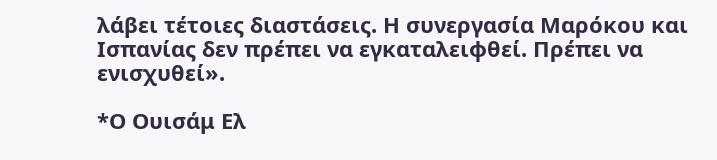λάβει τέτοιες διαστάσεις. Η συνεργασία Μαρόκου και Ισπανίας δεν πρέπει να εγκαταλειφθεί. Πρέπει να ενισχυθεί».

*Ο Ουισάμ Ελ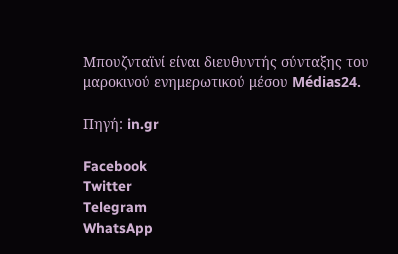Μπουζνταϊνί είναι διευθυντής σύνταξης του μαροκινού ενημερωτικού μέσου Médias24.

Πηγή: in.gr

Facebook
Twitter
Telegram
WhatsApp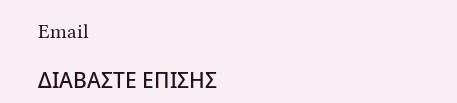Email

ΔΙΑΒΑΣΤΕ ΕΠΙΣΗΣ